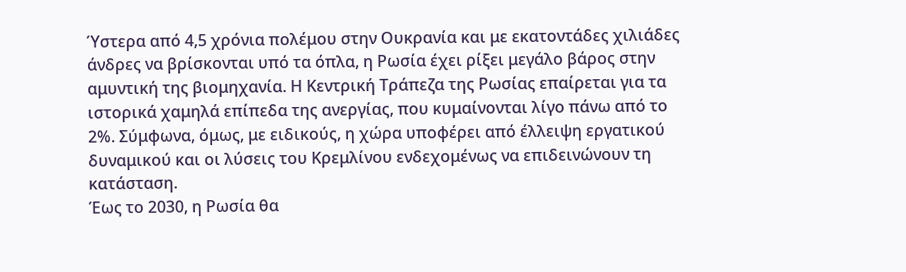Ύστερα από 4,5 χρόνια πολέμου στην Ουκρανία και με εκατοντάδες χιλιάδες άνδρες να βρίσκονται υπό τα όπλα, η Ρωσία έχει ρίξει μεγάλο βάρος στην αμυντική της βιομηχανία. Η Κεντρική Τράπεζα της Ρωσίας επαίρεται για τα ιστορικά χαμηλά επίπεδα της ανεργίας, που κυμαίνονται λίγο πάνω από το 2%. Σύμφωνα, όμως, με ειδικούς, η χώρα υποφέρει από έλλειψη εργατικού δυναμικού και οι λύσεις του Κρεμλίνου ενδεχομένως να επιδεινώνουν τη κατάσταση.
Έως το 2030, η Ρωσία θα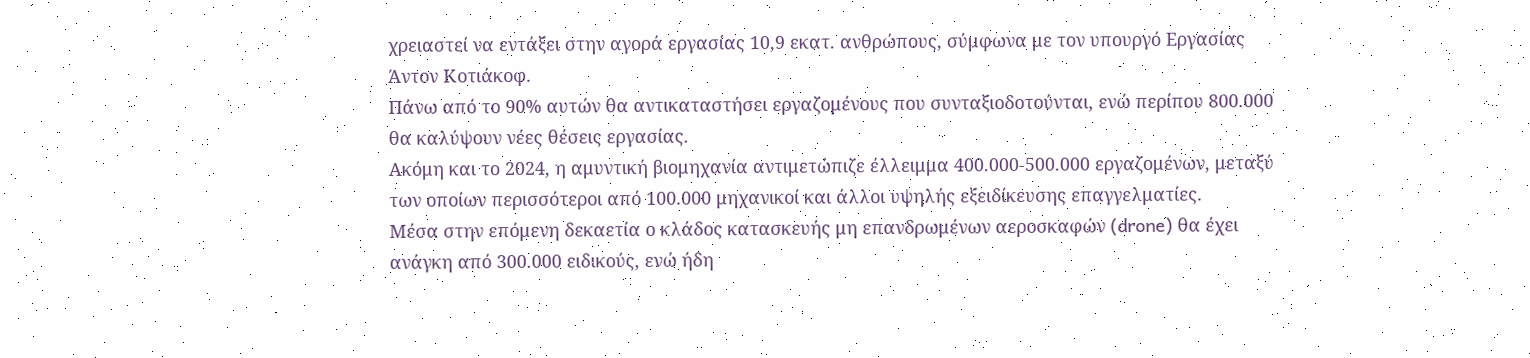χρειαστεί να εντάξει στην αγορά εργασίας 10,9 εκατ. ανθρώπους, σύμφωνα με τον υπουργό Εργασίας Άντον Κοτιάκοφ.
Πάνω από το 90% αυτών θα αντικαταστήσει εργαζομένους που συνταξιοδοτούνται, ενώ περίπου 800.000 θα καλύψουν νέες θέσεις εργασίας.
Ακόμη και το 2024, η αμυντική βιομηχανία αντιμετώπιζε έλλειμμα 400.000-500.000 εργαζομένων, μεταξύ των οποίων περισσότεροι από 100.000 μηχανικοί και άλλοι υψηλής εξειδίκευσης επαγγελματίες.
Μέσα στην επόμενη δεκαετία ο κλάδος κατασκευής μη επανδρωμένων αεροσκαφών (drone) θα έχει ανάγκη από 300.000 ειδικούς, ενώ ήδη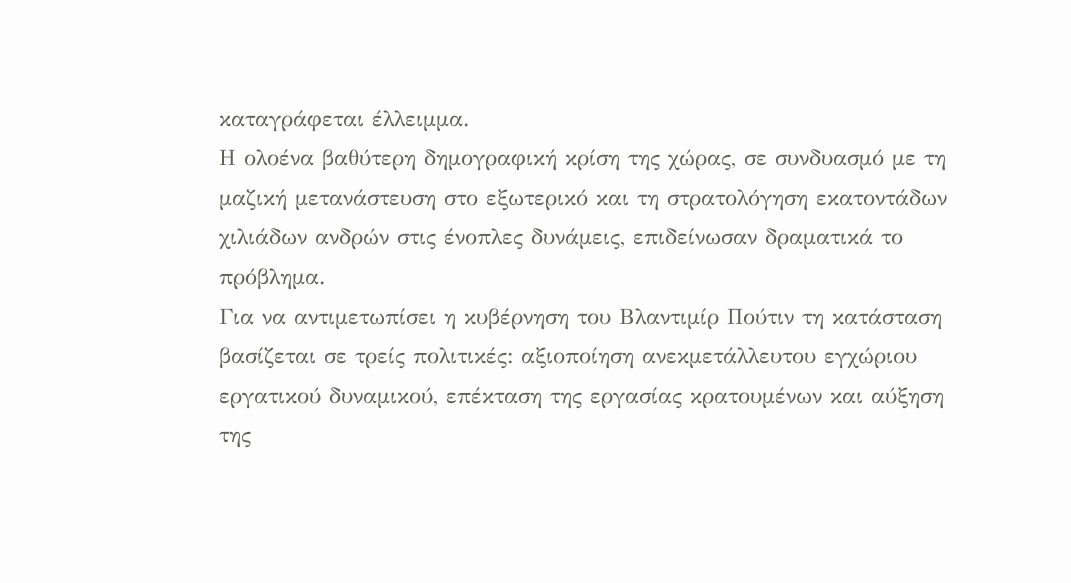καταγράφεται έλλειμμα.
Η ολοένα βαθύτερη δημογραφική κρίση της χώρας, σε συνδυασμό με τη μαζική μετανάστευση στο εξωτερικό και τη στρατολόγηση εκατοντάδων χιλιάδων ανδρών στις ένοπλες δυνάμεις, επιδείνωσαν δραματικά το πρόβλημα.
Για να αντιμετωπίσει η κυβέρνηση του Βλαντιμίρ Πούτιν τη κατάσταση βασίζεται σε τρείς πολιτικές: αξιοποίηση ανεκμετάλλευτου εγχώριου εργατικού δυναμικού, επέκταση της εργασίας κρατουμένων και αύξηση της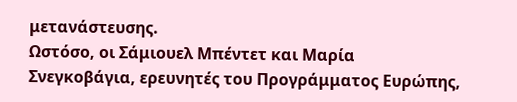μετανάστευσης.
Ωστόσο, οι Σάμιουελ Μπέντετ και Μαρία Σνεγκοβάγια, ερευνητές του Προγράμματος Ευρώπης,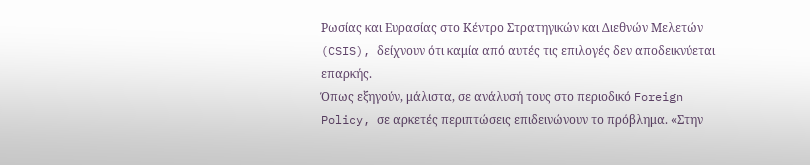Ρωσίας και Ευρασίας στο Κέντρο Στρατηγικών και Διεθνών Μελετών (CSIS), δείχνουν ότι καμία από αυτές τις επιλογές δεν αποδεικνύεται επαρκής.
Όπως εξηγούν, μάλιστα, σε ανάλυσή τους στο περιοδικό Foreign Policy, σε αρκετές περιπτώσεις επιδεινώνουν το πρόβλημα. «Στην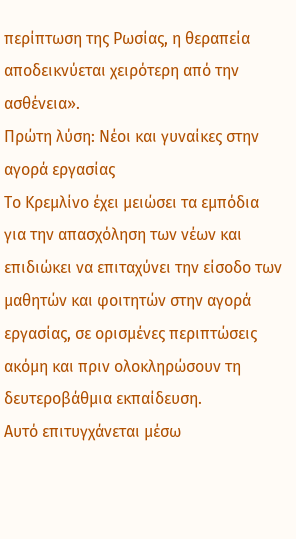περίπτωση της Ρωσίας, η θεραπεία αποδεικνύεται χειρότερη από την ασθένεια».
Πρώτη λύση: Νέοι και γυναίκες στην αγορά εργασίας
Το Κρεμλίνο έχει μειώσει τα εμπόδια για την απασχόληση των νέων και επιδιώκει να επιταχύνει την είσοδο των μαθητών και φοιτητών στην αγορά εργασίας, σε ορισμένες περιπτώσεις ακόμη και πριν ολοκληρώσουν τη δευτεροβάθμια εκπαίδευση.
Αυτό επιτυγχάνεται μέσω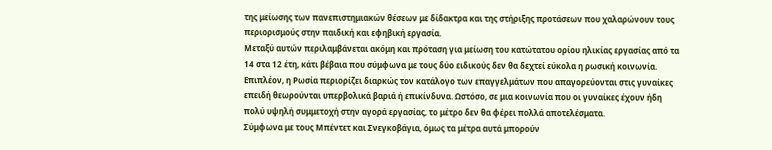της μείωσης των πανεπιστημιακών θέσεων με δίδακτρα και της στήριξης προτάσεων που χαλαρώνουν τους περιορισμούς στην παιδική και εφηβική εργασία.
Μεταξύ αυτών περιλαμβάνεται ακόμη και πρόταση για μείωση του κατώτατου ορίου ηλικίας εργασίας από τα 14 στα 12 έτη, κάτι βέβαια που σύμφωνα με τους δύο ειδικούς δεν θα δεχτεί εύκολα η ρωσική κοινωνία.
Επιπλέον, η Ρωσία περιορίζει διαρκώς τον κατάλογο των επαγγελμάτων που απαγορεύονται στις γυναίκες επειδή θεωρούνται υπερβολικά βαριά ή επικίνδυνα. Ωστόσο, σε μια κοινωνία που οι γυναίκες έχουν ήδη πολύ υψηλή συμμετοχή στην αγορά εργασίας, το μέτρο δεν θα φέρει πολλά αποτελέσματα.
Σύμφωνα με τους Μπέντετ και Σνεγκοβάγια, όμως τα μέτρα αυτά μπορούν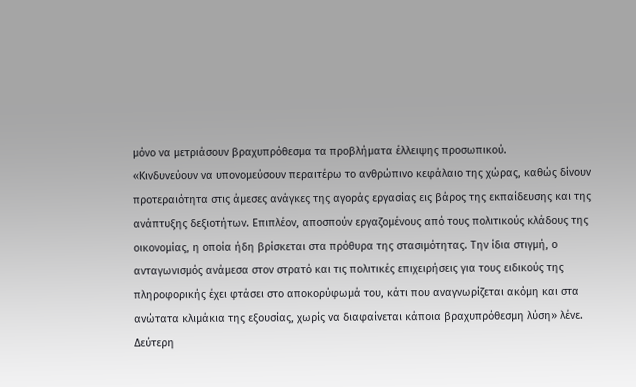μόνο να μετριάσουν βραχυπρόθεσμα τα προβλήματα έλλειψης προσωπικού.
«Κινδυνεύουν να υπονομεύσουν περαιτέρω το ανθρώπινο κεφάλαιο της χώρας, καθώς δίνουν προτεραιότητα στις άμεσες ανάγκες της αγοράς εργασίας εις βάρος της εκπαίδευσης και της ανάπτυξης δεξιοτήτων. Επιπλέον, αποσπούν εργαζομένους από τους πολιτικούς κλάδους της οικονομίας, η οποία ήδη βρίσκεται στα πρόθυρα της στασιμότητας. Την ίδια στιγμή, ο ανταγωνισμός ανάμεσα στον στρατό και τις πολιτικές επιχειρήσεις για τους ειδικούς της πληροφορικής έχει φτάσει στο αποκορύφωμά του, κάτι που αναγνωρίζεται ακόμη και στα ανώτατα κλιμάκια της εξουσίας, χωρίς να διαφαίνεται κάποια βραχυπρόθεσμη λύση» λένε.
Δεύτερη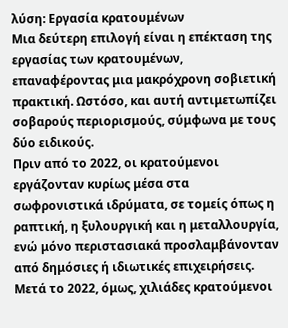λύση: Εργασία κρατουμένων
Μια δεύτερη επιλογή είναι η επέκταση της εργασίας των κρατουμένων, επαναφέροντας μια μακρόχρονη σοβιετική πρακτική. Ωστόσο, και αυτή αντιμετωπίζει σοβαρούς περιορισμούς, σύμφωνα με τους δύο ειδικούς.
Πριν από το 2022, οι κρατούμενοι εργάζονταν κυρίως μέσα στα σωφρονιστικά ιδρύματα, σε τομείς όπως η ραπτική, η ξυλουργική και η μεταλλουργία, ενώ μόνο περιστασιακά προσλαμβάνονταν από δημόσιες ή ιδιωτικές επιχειρήσεις.
Μετά το 2022, όμως, χιλιάδες κρατούμενοι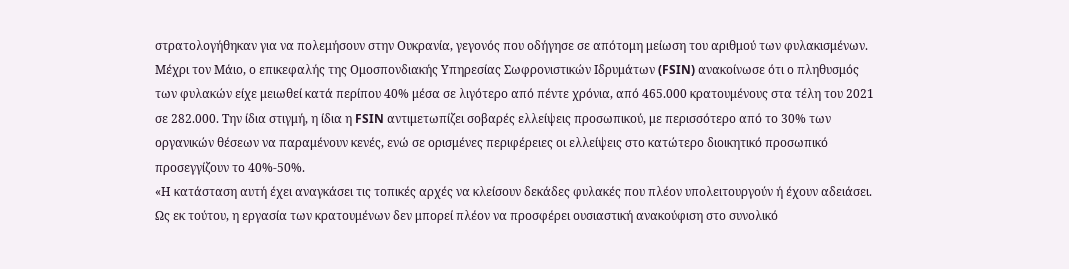στρατολογήθηκαν για να πολεμήσουν στην Ουκρανία, γεγονός που οδήγησε σε απότομη μείωση του αριθμού των φυλακισμένων.
Μέχρι τον Μάιο, ο επικεφαλής της Ομοσπονδιακής Υπηρεσίας Σωφρονιστικών Ιδρυμάτων (FSIN) ανακοίνωσε ότι ο πληθυσμός των φυλακών είχε μειωθεί κατά περίπου 40% μέσα σε λιγότερο από πέντε χρόνια, από 465.000 κρατουμένους στα τέλη του 2021 σε 282.000. Την ίδια στιγμή, η ίδια η FSIN αντιμετωπίζει σοβαρές ελλείψεις προσωπικού, με περισσότερο από το 30% των οργανικών θέσεων να παραμένουν κενές, ενώ σε ορισμένες περιφέρειες οι ελλείψεις στο κατώτερο διοικητικό προσωπικό προσεγγίζουν το 40%-50%.
«Η κατάσταση αυτή έχει αναγκάσει τις τοπικές αρχές να κλείσουν δεκάδες φυλακές που πλέον υπολειτουργούν ή έχουν αδειάσει. Ως εκ τούτου, η εργασία των κρατουμένων δεν μπορεί πλέον να προσφέρει ουσιαστική ανακούφιση στο συνολικό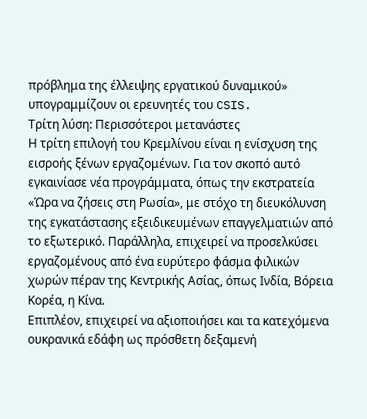πρόβλημα της έλλειψης εργατικού δυναμικού» υπογραμμίζουν οι ερευνητές του CSIS.
Τρίτη λύση: Περισσότεροι μετανάστες
Η τρίτη επιλογή του Κρεμλίνου είναι η ενίσχυση της εισροής ξένων εργαζομένων. Για τον σκοπό αυτό εγκαινίασε νέα προγράμματα, όπως την εκστρατεία «Ώρα να ζήσεις στη Ρωσία», με στόχο τη διευκόλυνση της εγκατάστασης εξειδικευμένων επαγγελματιών από το εξωτερικό. Παράλληλα, επιχειρεί να προσελκύσει εργαζομένους από ένα ευρύτερο φάσμα φιλικών χωρών πέραν της Κεντρικής Ασίας, όπως Ινδία, Βόρεια Κορέα, η Κίνα.
Επιπλέον, επιχειρεί να αξιοποιήσει και τα κατεχόμενα ουκρανικά εδάφη ως πρόσθετη δεξαμενή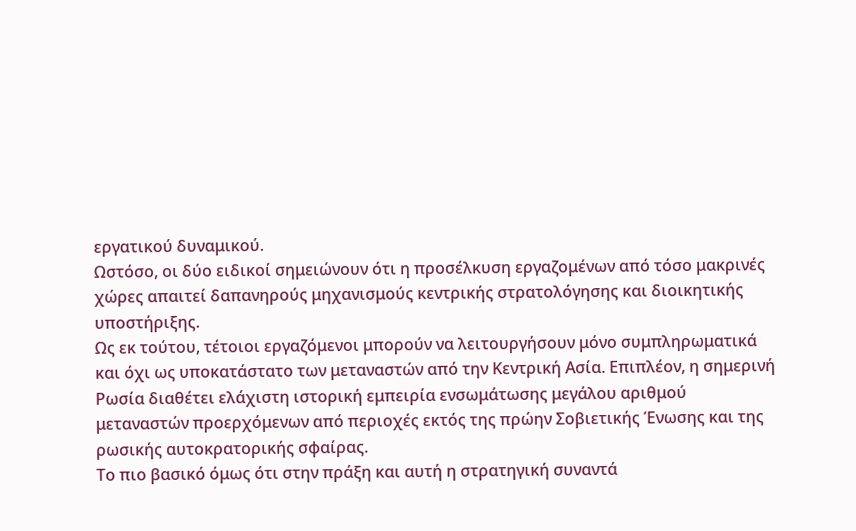εργατικού δυναμικού.
Ωστόσο, οι δύο ειδικοί σημειώνουν ότι η προσέλκυση εργαζομένων από τόσο μακρινές χώρες απαιτεί δαπανηρούς μηχανισμούς κεντρικής στρατολόγησης και διοικητικής υποστήριξης.
Ως εκ τούτου, τέτοιοι εργαζόμενοι μπορούν να λειτουργήσουν μόνο συμπληρωματικά και όχι ως υποκατάστατο των μεταναστών από την Κεντρική Ασία. Επιπλέον, η σημερινή Ρωσία διαθέτει ελάχιστη ιστορική εμπειρία ενσωμάτωσης μεγάλου αριθμού μεταναστών προερχόμενων από περιοχές εκτός της πρώην Σοβιετικής Ένωσης και της ρωσικής αυτοκρατορικής σφαίρας.
Το πιο βασικό όμως ότι στην πράξη και αυτή η στρατηγική συναντά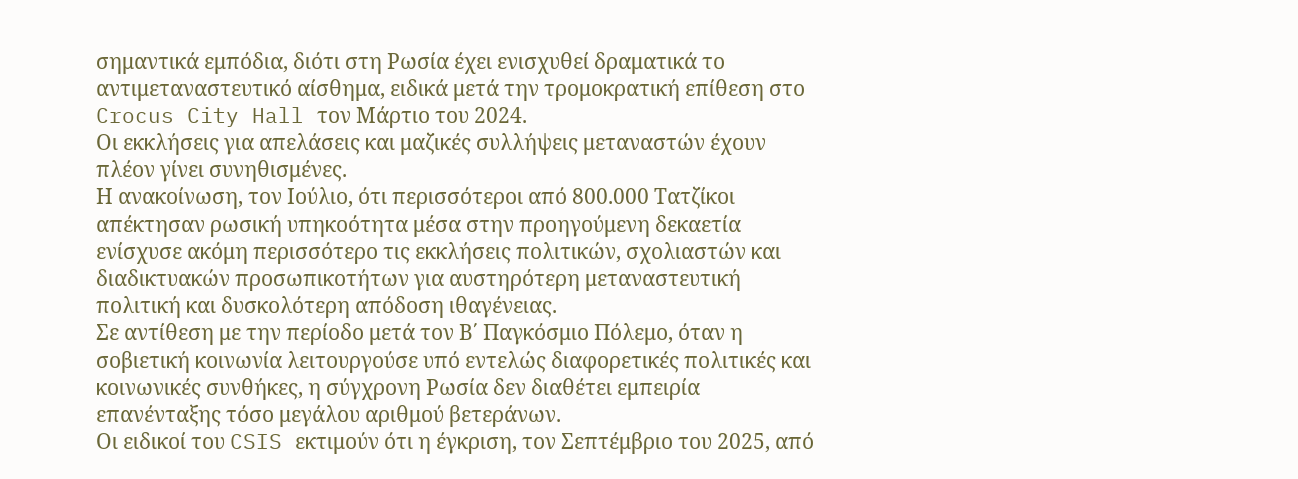σημαντικά εμπόδια, διότι στη Ρωσία έχει ενισχυθεί δραματικά το αντιμεταναστευτικό αίσθημα, ειδικά μετά την τρομοκρατική επίθεση στο Crocus City Hall τον Μάρτιο του 2024.
Οι εκκλήσεις για απελάσεις και μαζικές συλλήψεις μεταναστών έχουν πλέον γίνει συνηθισμένες.
Η ανακοίνωση, τον Ιούλιο, ότι περισσότεροι από 800.000 Τατζίκοι απέκτησαν ρωσική υπηκοότητα μέσα στην προηγούμενη δεκαετία ενίσχυσε ακόμη περισσότερο τις εκκλήσεις πολιτικών, σχολιαστών και διαδικτυακών προσωπικοτήτων για αυστηρότερη μεταναστευτική πολιτική και δυσκολότερη απόδοση ιθαγένειας.
Σε αντίθεση με την περίοδο μετά τον Β΄ Παγκόσμιο Πόλεμο, όταν η σοβιετική κοινωνία λειτουργούσε υπό εντελώς διαφορετικές πολιτικές και κοινωνικές συνθήκες, η σύγχρονη Ρωσία δεν διαθέτει εμπειρία επανένταξης τόσο μεγάλου αριθμού βετεράνων.
Οι ειδικοί του CSIS εκτιμούν ότι η έγκριση, τον Σεπτέμβριο του 2025, από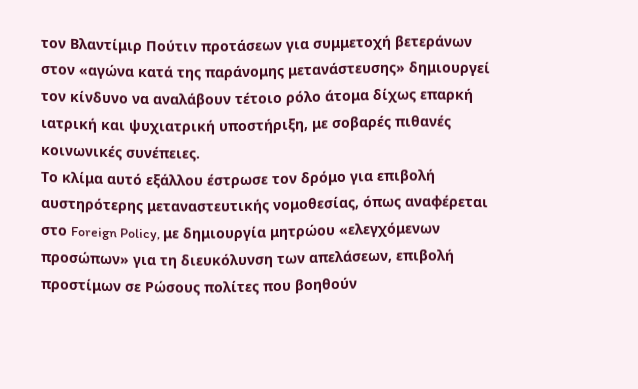τον Βλαντίμιρ Πούτιν προτάσεων για συμμετοχή βετεράνων στον «αγώνα κατά της παράνομης μετανάστευσης» δημιουργεί τον κίνδυνο να αναλάβουν τέτοιο ρόλο άτομα δίχως επαρκή ιατρική και ψυχιατρική υποστήριξη, με σοβαρές πιθανές κοινωνικές συνέπειες.
Το κλίμα αυτό εξάλλου έστρωσε τον δρόμο για επιβολή αυστηρότερης μεταναστευτικής νομοθεσίας, όπως αναφέρεται στο Foreign Policy, με δημιουργία μητρώου «ελεγχόμενων προσώπων» για τη διευκόλυνση των απελάσεων, επιβολή προστίμων σε Ρώσους πολίτες που βοηθούν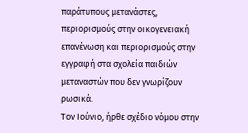παράτυπους μετανάστες, περιορισμούς στην οικογενειακή επανένωση και περιορισμούς στην εγγραφή στα σχολεία παιδιών μεταναστών που δεν γνωρίζουν ρωσικά.
Τον Ιούνιο, ήρθε σχέδιο νόμου στην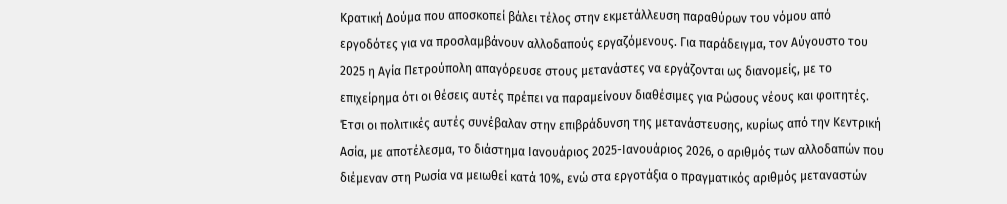Κρατική Δούμα που αποσκοπεί βάλει τέλος στην εκμετάλλευση παραθύρων του νόμου από εργοδότες για να προσλαμβάνουν αλλοδαπούς εργαζόμενους. Για παράδειγμα, τον Αύγουστο του 2025 η Αγία Πετρούπολη απαγόρευσε στους μετανάστες να εργάζονται ως διανομείς, με το επιχείρημα ότι οι θέσεις αυτές πρέπει να παραμείνουν διαθέσιμες για Ρώσους νέους και φοιτητές.
Έτσι οι πολιτικές αυτές συνέβαλαν στην επιβράδυνση της μετανάστευσης, κυρίως από την Κεντρική Ασία, με αποτέλεσμα, το διάστημα Ιανουάριος 2025-Ιανουάριος 2026, ο αριθμός των αλλοδαπών που διέμεναν στη Ρωσία να μειωθεί κατά 10%, ενώ στα εργοτάξια ο πραγματικός αριθμός μεταναστών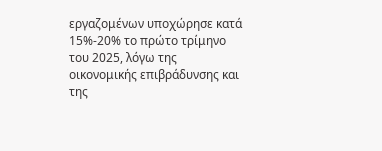εργαζομένων υποχώρησε κατά 15%-20% το πρώτο τρίμηνο του 2025, λόγω της οικονομικής επιβράδυνσης και της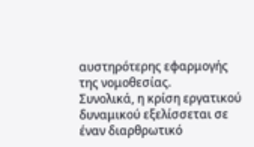αυστηρότερης εφαρμογής της νομοθεσίας.
Συνολικά, η κρίση εργατικού δυναμικού εξελίσσεται σε έναν διαρθρωτικό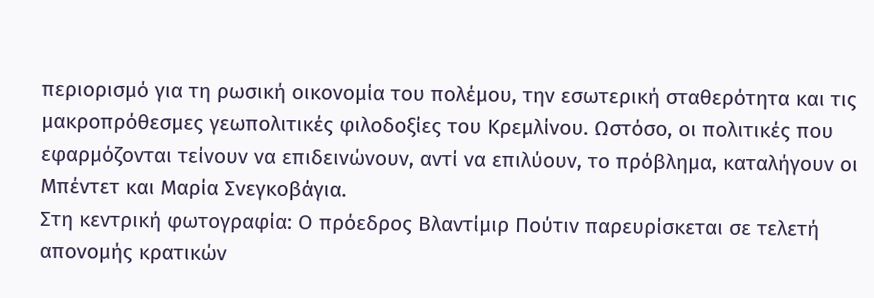περιορισμό για τη ρωσική οικονομία του πολέμου, την εσωτερική σταθερότητα και τις μακροπρόθεσμες γεωπολιτικές φιλοδοξίες του Κρεμλίνου. Ωστόσο, οι πολιτικές που εφαρμόζονται τείνουν να επιδεινώνουν, αντί να επιλύουν, το πρόβλημα, καταλήγουν οι Μπέντετ και Μαρία Σνεγκοβάγια.
Στη κεντρική φωτογραφία: Ο πρόεδρος Βλαντίμιρ Πούτιν παρευρίσκεται σε τελετή απονομής κρατικών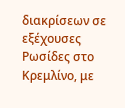διακρίσεων σε εξέχουσες Ρωσίδες στο Κρεμλίνο, με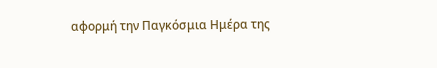αφορμή την Παγκόσμια Ημέρα της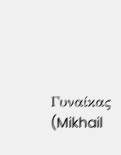Γυναίκας (Mikhail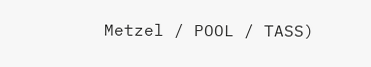Metzel / POOL / TASS)